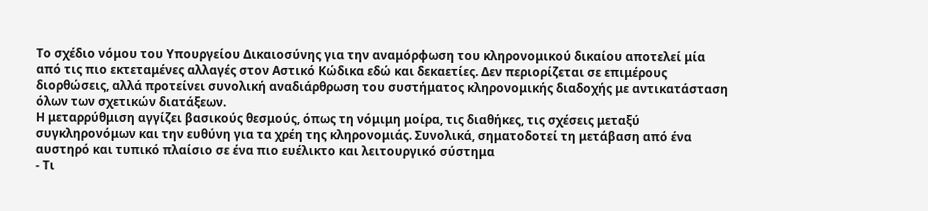Το σχέδιο νόμου του Υπουργείου Δικαιοσύνης για την αναμόρφωση του κληρονομικού δικαίου αποτελεί μία από τις πιο εκτεταμένες αλλαγές στον Αστικό Κώδικα εδώ και δεκαετίες. Δεν περιορίζεται σε επιμέρους διορθώσεις, αλλά προτείνει συνολική αναδιάρθρωση του συστήματος κληρονομικής διαδοχής με αντικατάσταση όλων των σχετικών διατάξεων.
Η μεταρρύθμιση αγγίζει βασικούς θεσμούς, όπως τη νόμιμη μοίρα, τις διαθήκες, τις σχέσεις μεταξύ συγκληρονόμων και την ευθύνη για τα χρέη της κληρονομιάς. Συνολικά, σηματοδοτεί τη μετάβαση από ένα αυστηρό και τυπικό πλαίσιο σε ένα πιο ευέλικτο και λειτουργικό σύστημα
- Τι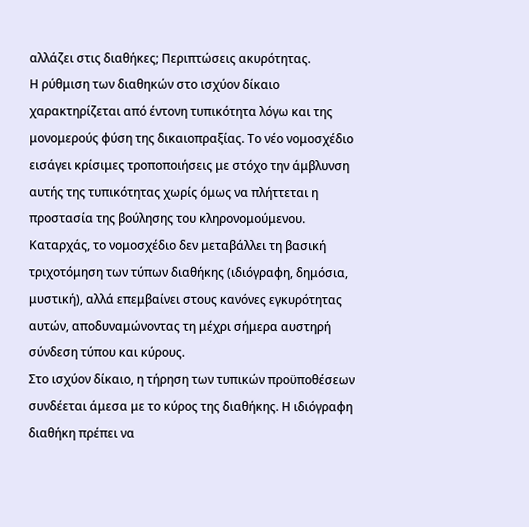αλλάζει στις διαθήκες; Περιπτώσεις ακυρότητας.
Η ρύθμιση των διαθηκών στο ισχύον δίκαιο χαρακτηρίζεται από έντονη τυπικότητα λόγω και της μονομερούς φύση της δικαιοπραξίας. Το νέο νομοσχέδιο εισάγει κρίσιμες τροποποιήσεις με στόχο την άμβλυνση αυτής της τυπικότητας χωρίς όμως να πλήττεται η προστασία της βούλησης του κληρονομούμενου.
Καταρχάς, το νομοσχέδιο δεν μεταβάλλει τη βασική τριχοτόμηση των τύπων διαθήκης (ιδιόγραφη, δημόσια, μυστική), αλλά επεμβαίνει στους κανόνες εγκυρότητας αυτών, αποδυναμώνοντας τη μέχρι σήμερα αυστηρή σύνδεση τύπου και κύρους.
Στο ισχύον δίκαιο, η τήρηση των τυπικών προϋποθέσεων συνδέεται άμεσα με το κύρος της διαθήκης. Η ιδιόγραφη διαθήκη πρέπει να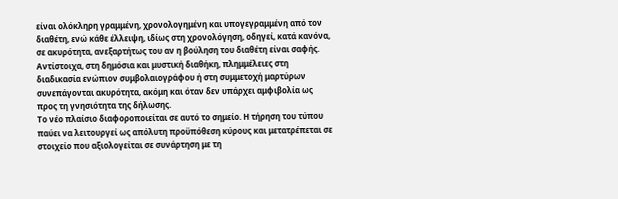είναι ολόκληρη γραμμένη, χρονολογημένη και υπογεγραμμένη από τον διαθέτη, ενώ κάθε έλλειψη, ιδίως στη χρονολόγηση, οδηγεί, κατά κανόνα, σε ακυρότητα, ανεξαρτήτως του αν η βούληση του διαθέτη είναι σαφής. Αντίστοιχα, στη δημόσια και μυστική διαθήκη, πλημμέλειες στη διαδικασία ενώπιον συμβολαιογράφου ή στη συμμετοχή μαρτύρων συνεπάγονται ακυρότητα, ακόμη και όταν δεν υπάρχει αμφιβολία ως προς τη γνησιότητα της δήλωσης.
Το νέο πλαίσιο διαφοροποιείται σε αυτό το σημείο. Η τήρηση του τύπου παύει να λειτουργεί ως απόλυτη προϋπόθεση κύρους και μετατρέπεται σε στοιχείο που αξιολογείται σε συνάρτηση με τη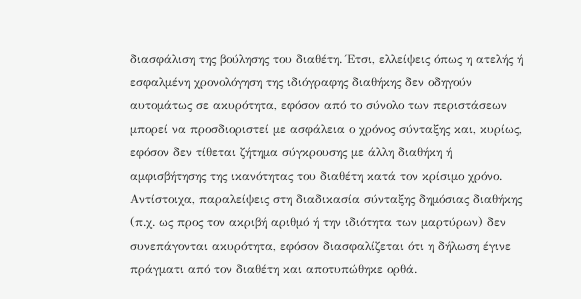διασφάλιση της βούλησης του διαθέτη. Έτσι, ελλείψεις όπως η ατελής ή εσφαλμένη χρονολόγηση της ιδιόγραφης διαθήκης δεν οδηγούν αυτομάτως σε ακυρότητα, εφόσον από το σύνολο των περιστάσεων μπορεί να προσδιοριστεί με ασφάλεια ο χρόνος σύνταξης και, κυρίως, εφόσον δεν τίθεται ζήτημα σύγκρουσης με άλλη διαθήκη ή αμφισβήτησης της ικανότητας του διαθέτη κατά τον κρίσιμο χρόνο. Αντίστοιχα, παραλείψεις στη διαδικασία σύνταξης δημόσιας διαθήκης (π.χ. ως προς τον ακριβή αριθμό ή την ιδιότητα των μαρτύρων) δεν συνεπάγονται ακυρότητα, εφόσον διασφαλίζεται ότι η δήλωση έγινε πράγματι από τον διαθέτη και αποτυπώθηκε ορθά.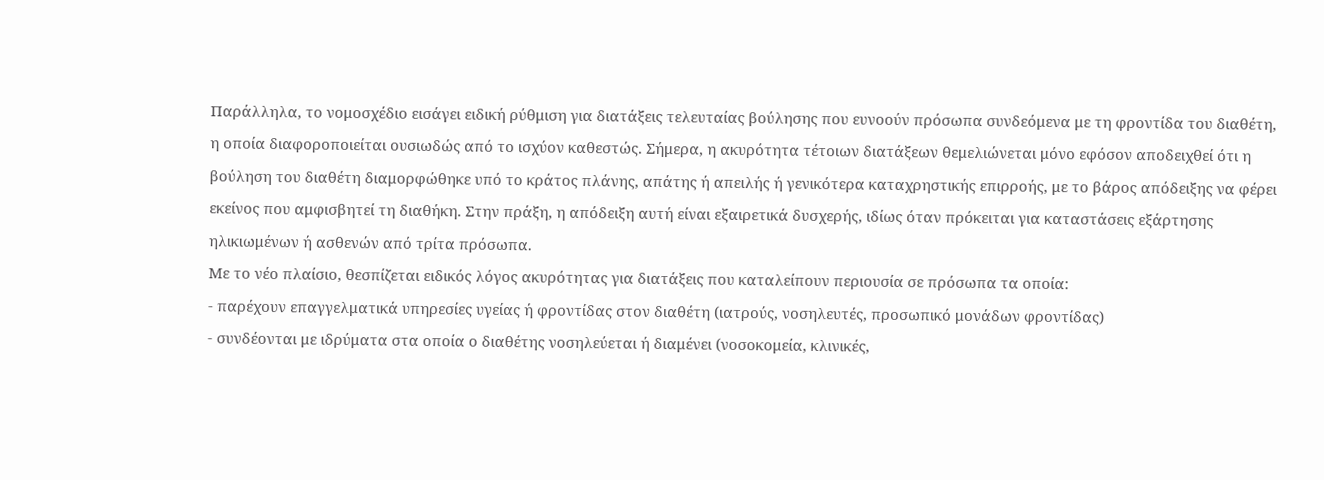Παράλληλα, το νομοσχέδιο εισάγει ειδική ρύθμιση για διατάξεις τελευταίας βούλησης που ευνοούν πρόσωπα συνδεόμενα με τη φροντίδα του διαθέτη, η οποία διαφοροποιείται ουσιωδώς από το ισχύον καθεστώς. Σήμερα, η ακυρότητα τέτοιων διατάξεων θεμελιώνεται μόνο εφόσον αποδειχθεί ότι η βούληση του διαθέτη διαμορφώθηκε υπό το κράτος πλάνης, απάτης ή απειλής ή γενικότερα καταχρηστικής επιρροής, με το βάρος απόδειξης να φέρει εκείνος που αμφισβητεί τη διαθήκη. Στην πράξη, η απόδειξη αυτή είναι εξαιρετικά δυσχερής, ιδίως όταν πρόκειται για καταστάσεις εξάρτησης ηλικιωμένων ή ασθενών από τρίτα πρόσωπα.
Με το νέο πλαίσιο, θεσπίζεται ειδικός λόγος ακυρότητας για διατάξεις που καταλείπουν περιουσία σε πρόσωπα τα οποία:
- παρέχουν επαγγελματικά υπηρεσίες υγείας ή φροντίδας στον διαθέτη (ιατρούς, νοσηλευτές, προσωπικό μονάδων φροντίδας)
- συνδέονται με ιδρύματα στα οποία ο διαθέτης νοσηλεύεται ή διαμένει (νοσοκομεία, κλινικές,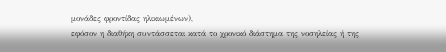μονάδες φροντίδας ηλικιωμένων),
εφόσον η διαθήκη συντάσσεται κατά το χρονικό διάστημα της νοσηλείας ή της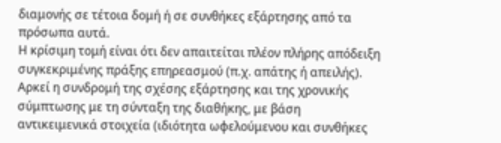διαμονής σε τέτοια δομή ή σε συνθήκες εξάρτησης από τα πρόσωπα αυτά.
Η κρίσιμη τομή είναι ότι δεν απαιτείται πλέον πλήρης απόδειξη συγκεκριμένης πράξης επηρεασμού (π.χ. απάτης ή απειλής). Αρκεί η συνδρομή της σχέσης εξάρτησης και της χρονικής σύμπτωσης με τη σύνταξη της διαθήκης, με βάση αντικειμενικά στοιχεία (ιδιότητα ωφελούμενου και συνθήκες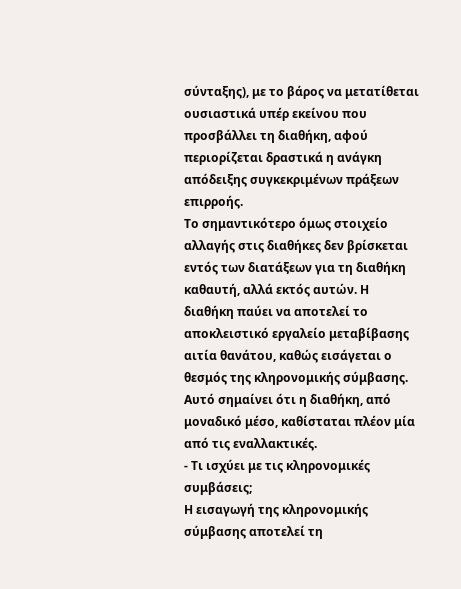σύνταξης), με το βάρος να μετατίθεται ουσιαστικά υπέρ εκείνου που προσβάλλει τη διαθήκη, αφού περιορίζεται δραστικά η ανάγκη απόδειξης συγκεκριμένων πράξεων επιρροής.
Το σημαντικότερο όμως στοιχείο αλλαγής στις διαθήκες δεν βρίσκεται εντός των διατάξεων για τη διαθήκη καθαυτή, αλλά εκτός αυτών. Η διαθήκη παύει να αποτελεί το αποκλειστικό εργαλείο μεταβίβασης αιτία θανάτου, καθώς εισάγεται ο θεσμός της κληρονομικής σύμβασης. Αυτό σημαίνει ότι η διαθήκη, από μοναδικό μέσο, καθίσταται πλέον μία από τις εναλλακτικές.
- Τι ισχύει με τις κληρονομικές συμβάσεις;
Η εισαγωγή της κληρονομικής σύμβασης αποτελεί τη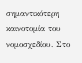σημαντικότερη καινοτομία του νομοσχεδίου. Στο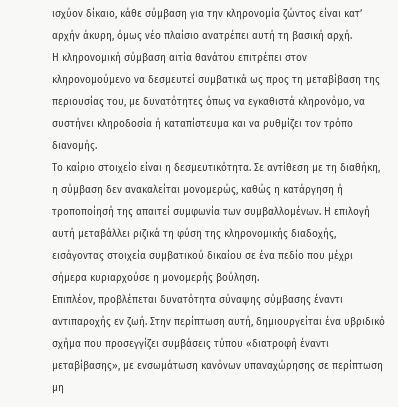ισχύον δίκαιο, κάθε σύμβαση για την κληρονομία ζώντος είναι κατ’ αρχήν άκυρη, όμως νέο πλαίσιο ανατρέπει αυτή τη βασική αρχή.
Η κληρονομική σύμβαση αιτία θανάτου επιτρέπει στον κληρονομούμενο να δεσμευτεί συμβατικά ως προς τη μεταβίβαση της περιουσίας του, με δυνατότητες όπως να εγκαθιστά κληρονόμο, να συστήνει κληροδοσία ή καταπίστευμα και να ρυθμίζει τον τρόπο διανομής.
Το καίριο στοιχείο είναι η δεσμευτικότητα. Σε αντίθεση με τη διαθήκη, η σύμβαση δεν ανακαλείται μονομερώς, καθώς η κατάργηση ή τροποποίησή της απαιτεί συμφωνία των συμβαλλομένων. Η επιλογή αυτή μεταβάλλει ριζικά τη φύση της κληρονομικής διαδοχής, εισάγοντας στοιχεία συμβατικού δικαίου σε ένα πεδίο που μέχρι σήμερα κυριαρχούσε η μονομερής βούληση.
Επιπλέον, προβλέπεται δυνατότητα σύναψης σύμβασης έναντι αντιπαροχής εν ζωή. Στην περίπτωση αυτή, δημιουργείται ένα υβριδικό σχήμα που προσεγγίζει συμβάσεις τύπου «διατροφή έναντι μεταβίβασης», με ενσωμάτωση κανόνων υπαναχώρησης σε περίπτωση μη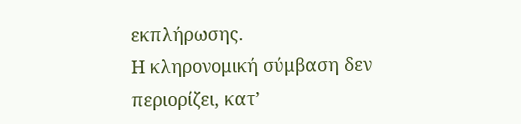εκπλήρωσης.
Η κληρονομική σύμβαση δεν περιορίζει, κατ’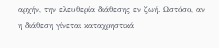αρχήν, την ελευθερία διάθεσης εν ζωή. Ωστόσο, αν η διάθεση γίνεται καταχρηστικά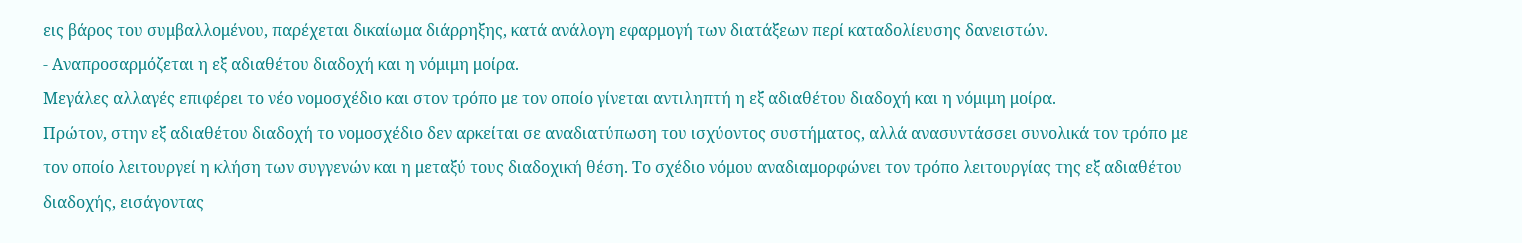εις βάρος του συμβαλλομένου, παρέχεται δικαίωμα διάρρηξης, κατά ανάλογη εφαρμογή των διατάξεων περί καταδολίευσης δανειστών.
- Αναπροσαρμόζεται η εξ αδιαθέτου διαδοχή και η νόμιμη μοίρα.
Μεγάλες αλλαγές επιφέρει το νέο νομοσχέδιο και στον τρόπο με τον οποίο γίνεται αντιληπτή η εξ αδιαθέτου διαδοχή και η νόμιμη μοίρα.
Πρώτον, στην εξ αδιαθέτου διαδοχή το νομοσχέδιο δεν αρκείται σε αναδιατύπωση του ισχύοντος συστήματος, αλλά ανασυντάσσει συνολικά τον τρόπο με τον οποίο λειτουργεί η κλήση των συγγενών και η μεταξύ τους διαδοχική θέση. Το σχέδιο νόμου αναδιαμορφώνει τον τρόπο λειτουργίας της εξ αδιαθέτου διαδοχής, εισάγοντας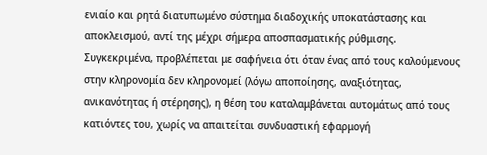ενιαίο και ρητά διατυπωμένο σύστημα διαδοχικής υποκατάστασης και αποκλεισμού, αντί της μέχρι σήμερα αποσπασματικής ρύθμισης. Συγκεκριμένα, προβλέπεται με σαφήνεια ότι όταν ένας από τους καλούμενους στην κληρονομία δεν κληρονομεί (λόγω αποποίησης, αναξιότητας, ανικανότητας ή στέρησης), η θέση του καταλαμβάνεται αυτομάτως από τους κατιόντες του, χωρίς να απαιτείται συνδυαστική εφαρμογή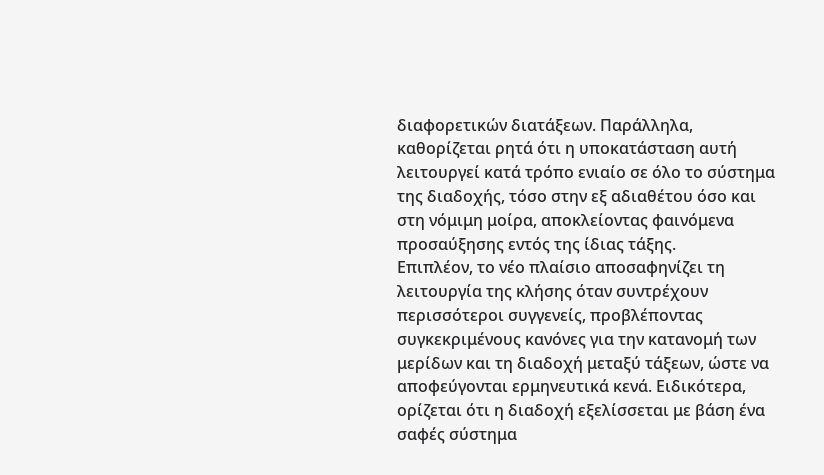διαφορετικών διατάξεων. Παράλληλα, καθορίζεται ρητά ότι η υποκατάσταση αυτή λειτουργεί κατά τρόπο ενιαίο σε όλο το σύστημα της διαδοχής, τόσο στην εξ αδιαθέτου όσο και στη νόμιμη μοίρα, αποκλείοντας φαινόμενα προσαύξησης εντός της ίδιας τάξης.
Επιπλέον, το νέο πλαίσιο αποσαφηνίζει τη λειτουργία της κλήσης όταν συντρέχουν περισσότεροι συγγενείς, προβλέποντας συγκεκριμένους κανόνες για την κατανομή των μερίδων και τη διαδοχή μεταξύ τάξεων, ώστε να αποφεύγονται ερμηνευτικά κενά. Ειδικότερα, ορίζεται ότι η διαδοχή εξελίσσεται με βάση ένα σαφές σύστημα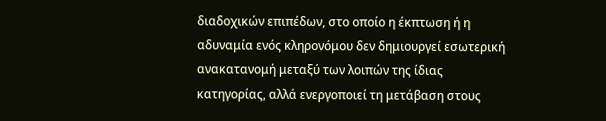διαδοχικών επιπέδων, στο οποίο η έκπτωση ή η αδυναμία ενός κληρονόμου δεν δημιουργεί εσωτερική ανακατανομή μεταξύ των λοιπών της ίδιας κατηγορίας, αλλά ενεργοποιεί τη μετάβαση στους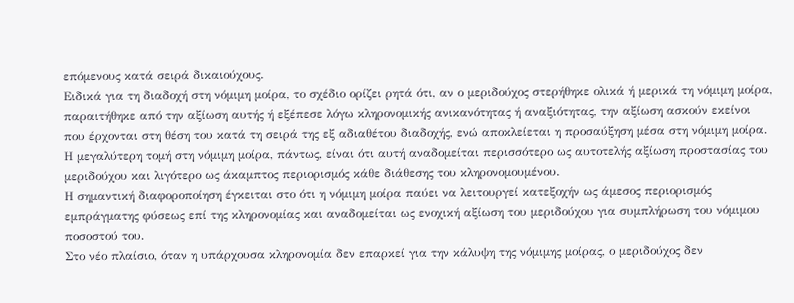επόμενους κατά σειρά δικαιούχους.
Ειδικά για τη διαδοχή στη νόμιμη μοίρα, το σχέδιο ορίζει ρητά ότι, αν ο μεριδούχος στερήθηκε ολικά ή μερικά τη νόμιμη μοίρα, παραιτήθηκε από την αξίωση αυτής ή εξέπεσε λόγω κληρονομικής ανικανότητας ή αναξιότητας, την αξίωση ασκούν εκείνοι που έρχονται στη θέση του κατά τη σειρά της εξ αδιαθέτου διαδοχής, ενώ αποκλείεται η προσαύξηση μέσα στη νόμιμη μοίρα.
Η μεγαλύτερη τομή στη νόμιμη μοίρα, πάντως, είναι ότι αυτή αναδομείται περισσότερο ως αυτοτελής αξίωση προστασίας του μεριδούχου και λιγότερο ως άκαμπτος περιορισμός κάθε διάθεσης του κληρονομουμένου.
Η σημαντική διαφοροποίηση έγκειται στο ότι η νόμιμη μοίρα παύει να λειτουργεί κατεξοχήν ως άμεσος περιορισμός εμπράγματης φύσεως επί της κληρονομίας και αναδομείται ως ενοχική αξίωση του μεριδούχου για συμπλήρωση του νόμιμου ποσοστού του.
Στο νέο πλαίσιο, όταν η υπάρχουσα κληρονομία δεν επαρκεί για την κάλυψη της νόμιμης μοίρας, ο μεριδούχος δεν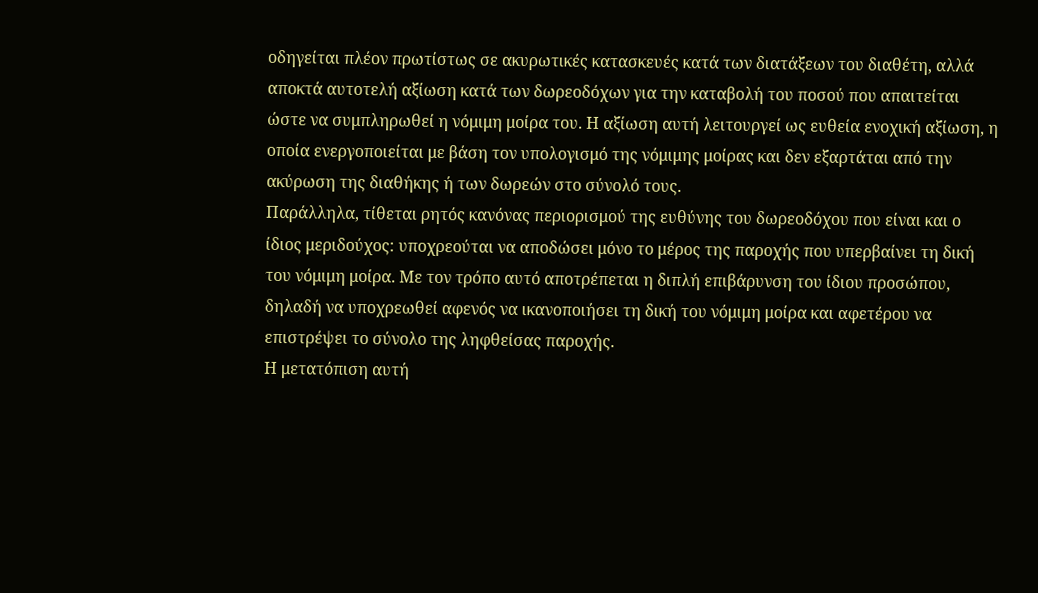οδηγείται πλέον πρωτίστως σε ακυρωτικές κατασκευές κατά των διατάξεων του διαθέτη, αλλά αποκτά αυτοτελή αξίωση κατά των δωρεοδόχων για την καταβολή του ποσού που απαιτείται ώστε να συμπληρωθεί η νόμιμη μοίρα του. Η αξίωση αυτή λειτουργεί ως ευθεία ενοχική αξίωση, η οποία ενεργοποιείται με βάση τον υπολογισμό της νόμιμης μοίρας και δεν εξαρτάται από την ακύρωση της διαθήκης ή των δωρεών στο σύνολό τους.
Παράλληλα, τίθεται ρητός κανόνας περιορισμού της ευθύνης του δωρεοδόχου που είναι και ο ίδιος μεριδούχος: υποχρεούται να αποδώσει μόνο το μέρος της παροχής που υπερβαίνει τη δική του νόμιμη μοίρα. Με τον τρόπο αυτό αποτρέπεται η διπλή επιβάρυνση του ίδιου προσώπου, δηλαδή να υποχρεωθεί αφενός να ικανοποιήσει τη δική του νόμιμη μοίρα και αφετέρου να επιστρέψει το σύνολο της ληφθείσας παροχής.
Η μετατόπιση αυτή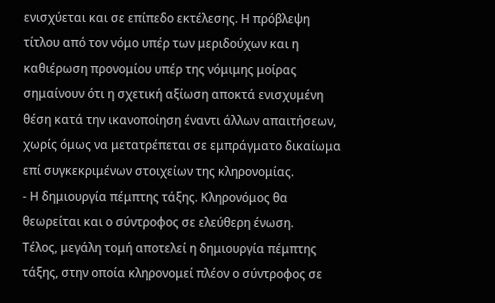ενισχύεται και σε επίπεδο εκτέλεσης. Η πρόβλεψη τίτλου από τον νόμο υπέρ των μεριδούχων και η καθιέρωση προνομίου υπέρ της νόμιμης μοίρας σημαίνουν ότι η σχετική αξίωση αποκτά ενισχυμένη θέση κατά την ικανοποίηση έναντι άλλων απαιτήσεων, χωρίς όμως να μετατρέπεται σε εμπράγματο δικαίωμα επί συγκεκριμένων στοιχείων της κληρονομίας.
- Η δημιουργία πέμπτης τάξης. Κληρονόμος θα θεωρείται και ο σύντροφος σε ελεύθερη ένωση.
Τέλος, μεγάλη τομή αποτελεί η δημιουργία πέμπτης τάξης, στην οποία κληρονομεί πλέον ο σύντροφος σε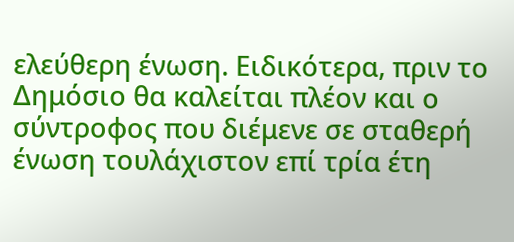ελεύθερη ένωση. Ειδικότερα, πριν το Δημόσιο θα καλείται πλέον και ο σύντροφος που διέμενε σε σταθερή ένωση τουλάχιστον επί τρία έτη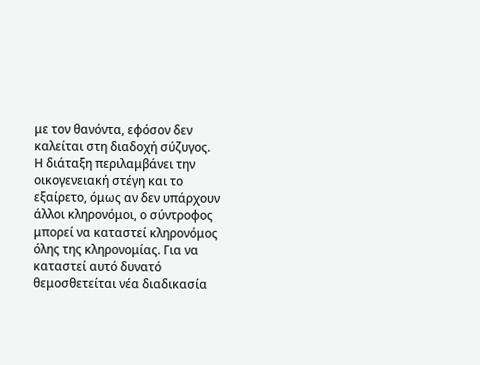με τον θανόντα, εφόσον δεν καλείται στη διαδοχή σύζυγος.
Η διάταξη περιλαμβάνει την οικογενειακή στέγη και το εξαίρετο, όμως αν δεν υπάρχουν άλλοι κληρονόμοι, ο σύντροφος μπορεί να καταστεί κληρονόμος όλης της κληρονομίας. Για να καταστεί αυτό δυνατό θεμοσθετείται νέα διαδικασία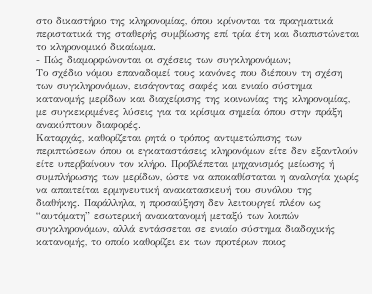στο δικαστήριο της κληρονομίας, όπου κρίνονται τα πραγματικά περιστατικά της σταθερής συμβίωσης επί τρία έτη και διαπιστώνεται το κληρονομικό δικαίωμα.
- Πώς διαμορφώνονται οι σχέσεις των συγκληρονόμων;
Το σχέδιο νόμου επαναδομεί τους κανόνες που διέπουν τη σχέση των συγκληρονόμων, εισάγοντας σαφές και ενιαίο σύστημα κατανομής μερίδων και διαχείρισης της κοινωνίας της κληρονομίας, με συγκεκριμένες λύσεις για τα κρίσιμα σημεία όπου στην πράξη ανακύπτουν διαφορές.
Καταρχάς, καθορίζεται ρητά ο τρόπος αντιμετώπισης των περιπτώσεων όπου οι εγκαταστάσεις κληρονόμων είτε δεν εξαντλούν είτε υπερβαίνουν τον κλήρο. Προβλέπεται μηχανισμός μείωσης ή συμπλήρωσης των μερίδων, ώστε να αποκαθίσταται η αναλογία χωρίς να απαιτείται ερμηνευτική ανακατασκευή του συνόλου της διαθήκης. Παράλληλα, η προσαύξηση δεν λειτουργεί πλέον ως “αυτόματη” εσωτερική ανακατανομή μεταξύ των λοιπών συγκληρονόμων, αλλά εντάσσεται σε ενιαίο σύστημα διαδοχικής κατανομής, το οποίο καθορίζει εκ των προτέρων ποιος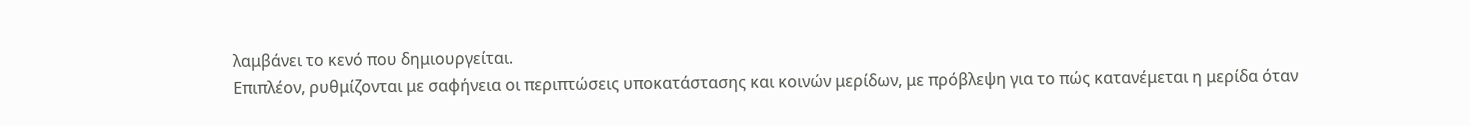λαμβάνει το κενό που δημιουργείται.
Επιπλέον, ρυθμίζονται με σαφήνεια οι περιπτώσεις υποκατάστασης και κοινών μερίδων, με πρόβλεψη για το πώς κατανέμεται η μερίδα όταν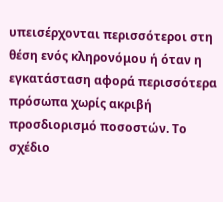υπεισέρχονται περισσότεροι στη θέση ενός κληρονόμου ή όταν η εγκατάσταση αφορά περισσότερα πρόσωπα χωρίς ακριβή προσδιορισμό ποσοστών. Το σχέδιο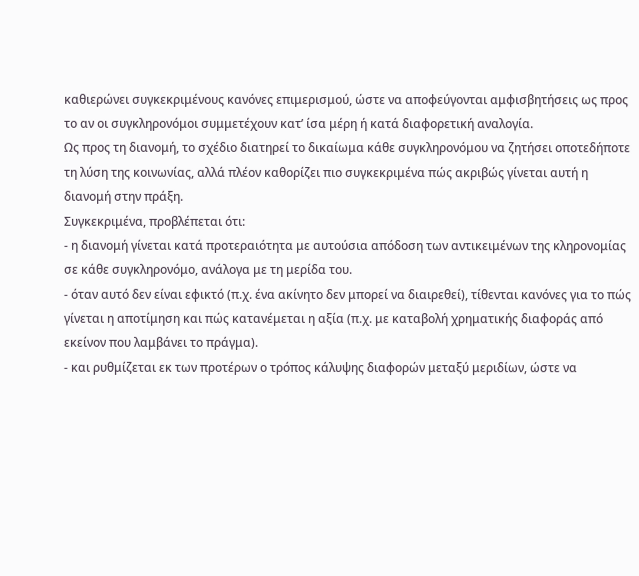καθιερώνει συγκεκριμένους κανόνες επιμερισμού, ώστε να αποφεύγονται αμφισβητήσεις ως προς το αν οι συγκληρονόμοι συμμετέχουν κατ’ ίσα μέρη ή κατά διαφορετική αναλογία.
Ως προς τη διανομή, το σχέδιο διατηρεί το δικαίωμα κάθε συγκληρονόμου να ζητήσει οποτεδήποτε τη λύση της κοινωνίας, αλλά πλέον καθορίζει πιο συγκεκριμένα πώς ακριβώς γίνεται αυτή η διανομή στην πράξη.
Συγκεκριμένα, προβλέπεται ότι:
- η διανομή γίνεται κατά προτεραιότητα με αυτούσια απόδοση των αντικειμένων της κληρονομίας σε κάθε συγκληρονόμο, ανάλογα με τη μερίδα του.
- όταν αυτό δεν είναι εφικτό (π.χ. ένα ακίνητο δεν μπορεί να διαιρεθεί), τίθενται κανόνες για το πώς γίνεται η αποτίμηση και πώς κατανέμεται η αξία (π.χ. με καταβολή χρηματικής διαφοράς από εκείνον που λαμβάνει το πράγμα).
- και ρυθμίζεται εκ των προτέρων ο τρόπος κάλυψης διαφορών μεταξύ μεριδίων, ώστε να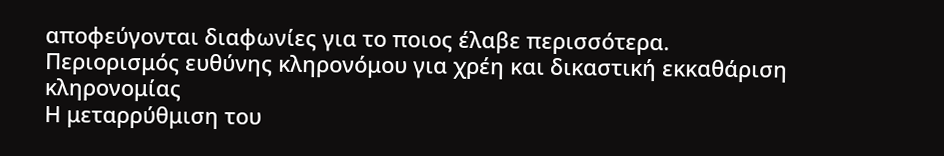αποφεύγονται διαφωνίες για το ποιος έλαβε περισσότερα.
Περιορισμός ευθύνης κληρονόμου για χρέη και δικαστική εκκαθάριση κληρονομίας
Η μεταρρύθμιση του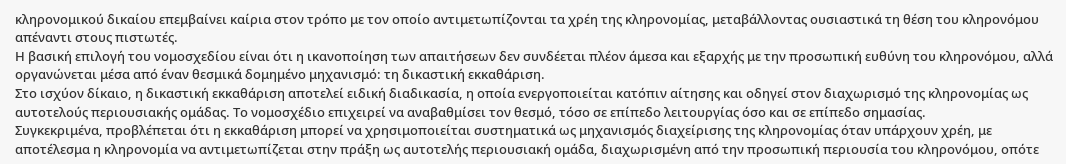κληρονομικού δικαίου επεμβαίνει καίρια στον τρόπο με τον οποίο αντιμετωπίζονται τα χρέη της κληρονομίας, μεταβάλλοντας ουσιαστικά τη θέση του κληρονόμου απέναντι στους πιστωτές.
Η βασική επιλογή του νομοσχεδίου είναι ότι η ικανοποίηση των απαιτήσεων δεν συνδέεται πλέον άμεσα και εξαρχής με την προσωπική ευθύνη του κληρονόμου, αλλά οργανώνεται μέσα από έναν θεσμικά δομημένο μηχανισμό: τη δικαστική εκκαθάριση.
Στο ισχύον δίκαιο, η δικαστική εκκαθάριση αποτελεί ειδική διαδικασία, η οποία ενεργοποιείται κατόπιν αίτησης και οδηγεί στον διαχωρισμό της κληρονομίας ως αυτοτελούς περιουσιακής ομάδας. Το νομοσχέδιο επιχειρεί να αναβαθμίσει τον θεσμό, τόσο σε επίπεδο λειτουργίας όσο και σε επίπεδο σημασίας.
Συγκεκριμένα, προβλέπεται ότι η εκκαθάριση μπορεί να χρησιμοποιείται συστηματικά ως μηχανισμός διαχείρισης της κληρονομίας όταν υπάρχουν χρέη, με αποτέλεσμα η κληρονομία να αντιμετωπίζεται στην πράξη ως αυτοτελής περιουσιακή ομάδα, διαχωρισμένη από την προσωπική περιουσία του κληρονόμου, οπότε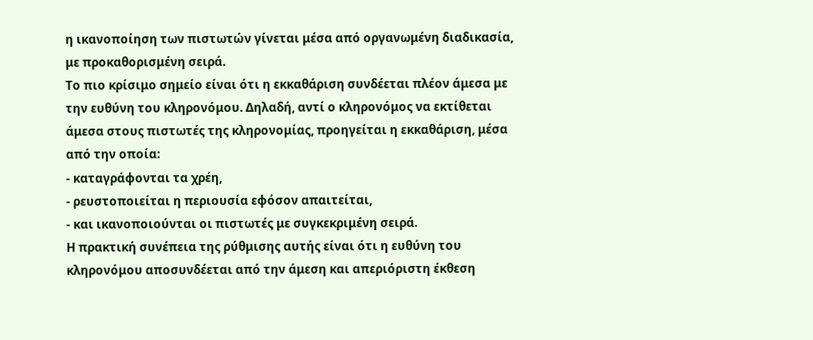η ικανοποίηση των πιστωτών γίνεται μέσα από οργανωμένη διαδικασία, με προκαθορισμένη σειρά.
Το πιο κρίσιμο σημείο είναι ότι η εκκαθάριση συνδέεται πλέον άμεσα με την ευθύνη του κληρονόμου. Δηλαδή, αντί ο κληρονόμος να εκτίθεται άμεσα στους πιστωτές της κληρονομίας, προηγείται η εκκαθάριση, μέσα από την οποία:
- καταγράφονται τα χρέη,
- ρευστοποιείται η περιουσία εφόσον απαιτείται,
- και ικανοποιούνται οι πιστωτές με συγκεκριμένη σειρά.
Η πρακτική συνέπεια της ρύθμισης αυτής είναι ότι η ευθύνη του κληρονόμου αποσυνδέεται από την άμεση και απεριόριστη έκθεση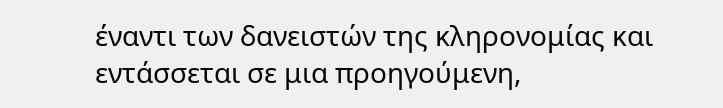έναντι των δανειστών της κληρονομίας και εντάσσεται σε μια προηγούμενη,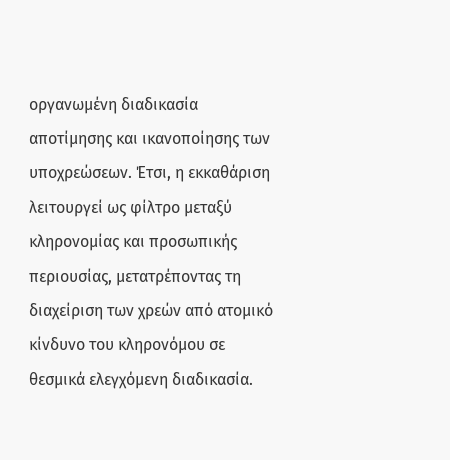οργανωμένη διαδικασία αποτίμησης και ικανοποίησης των υποχρεώσεων. Έτσι, η εκκαθάριση λειτουργεί ως φίλτρο μεταξύ κληρονομίας και προσωπικής περιουσίας, μετατρέποντας τη διαχείριση των χρεών από ατομικό κίνδυνο του κληρονόμου σε θεσμικά ελεγχόμενη διαδικασία.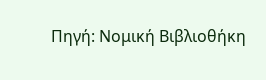Πηγή: Νομική Βιβλιοθήκη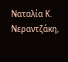Ναταλία Κ. Νεραντζάκη,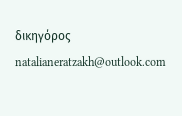δικηγόρος
natalianeratzakh@outlook.com